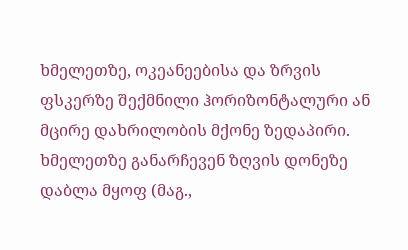ხმელეთზე, ოკეანეებისა და ზრვის ფსკერზე შექმნილი ჰორიზონტალური ან მცირე დახრილობის მქონე ზედაპირი. ხმელეთზე განარჩევენ ზღვის დონეზე დაბლა მყოფ (მაგ.,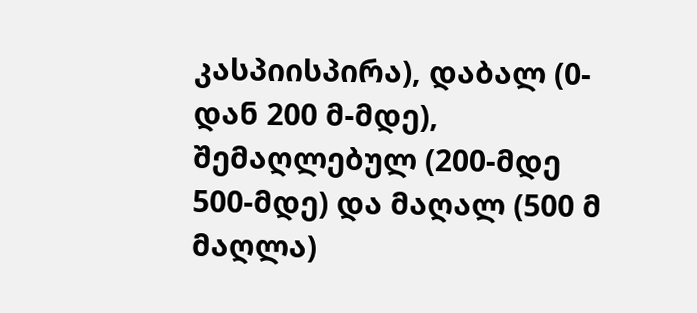კასპიისპირა), დაბალ (0-დან 200 მ-მდე), შემაღლებულ (200-მდე 500-მდე) და მაღალ (500 მ მაღლა)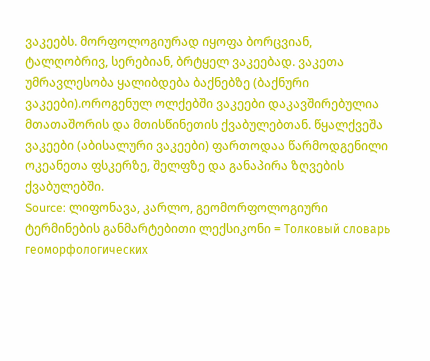ვაკეებს. მორფოლოგიურად იყოფა ბორცვიან, ტალღობრივ, სერებიან, ბრტყელ ვაკეებად. ვაკეთა უმრავლესობა ყალიბდება ბაქნებზე (ბაქნური ვაკეები).ოროგენულ ოლქებში ვაკეები დაკავშირებულია მთათაშორის და მთისწინეთის ქვაბულებთან. წყალქვეშა ვაკეები (აბისალური ვაკეები) ფართოდაა წარმოდგენილი ოკეანეთა ფსკერზე, შელფზე და განაპირა ზღვების ქვაბულებში.
Source: ლიფონავა, კარლო, გეომორფოლოგიური ტერმინების განმარტებითი ლექსიკონი = Толковый словарь геоморфологических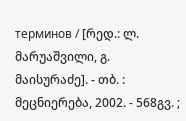терминов / [რედ.: ლ. მარუაშვილი, გ. მაისურაძე]. - თბ. : მეცნიერება, 2002. - 568გვ. ;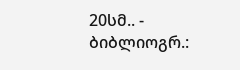20სმ.. - ბიბლიოგრ.: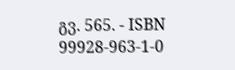გვ. 565. - ISBN 99928-963-1-0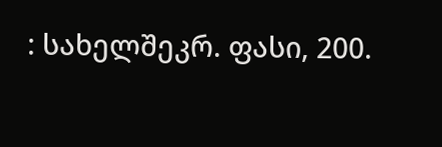: სახელშეკრ. ფასი, 200.